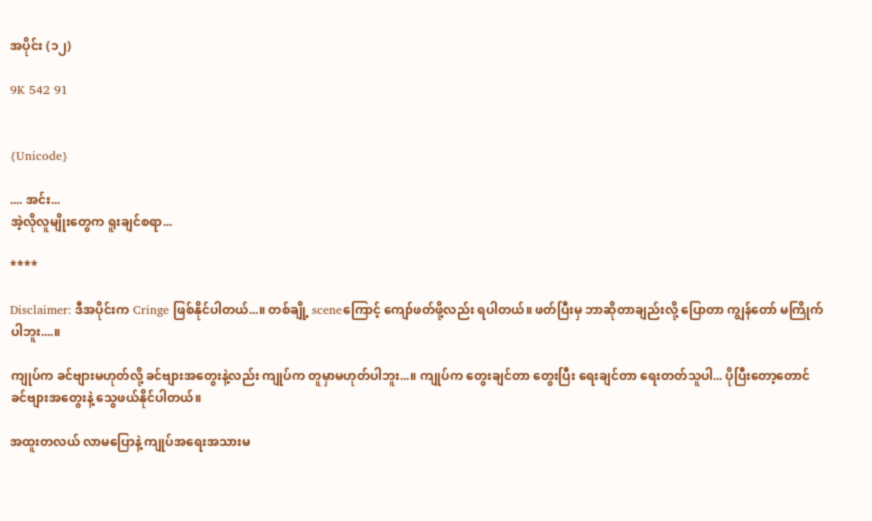အပိုင်း (၁၂)

9K 542 91


{Unicode}

.... အင်း...
အဲ့လိုလူမျိုးတွေက ရူးချင်စရာ...

****

Disclaimer: ဒီအပိုင်းက Cringe ဖြစ်နိုင်ပါတယ်...။ တစ်ချို့ sceneကြောင့် ကျော်ဖတ်ဖို့လည်း ရပါတယ်။ ဖတ်ပြီးမှ ဘာဆိုတာချည်းလို့ ပြောတာ ကျွန်တော် မကြိုက်ပါဘူး....။

ကျုပ်က ခင်ဗျားမဟုတ်လို့ ခင်ဗျားအတွေးနဲ့လည်း ကျုပ်က တူမှာမဟုတ်ပါဘူး...။ ကျုပ်က တွေးချင်တာ တွေးပြီး ရေးချင်တာ ရေးတတ်သူပါ... ပိုပြီးတော့တောင် ခင်ဗျားအတွေးနဲ့ သွေဖယ်နိုင်ပါတယ်။

အထူးတလယ် လာမပြောနဲ့ ကျုပ်အရေးအသားမ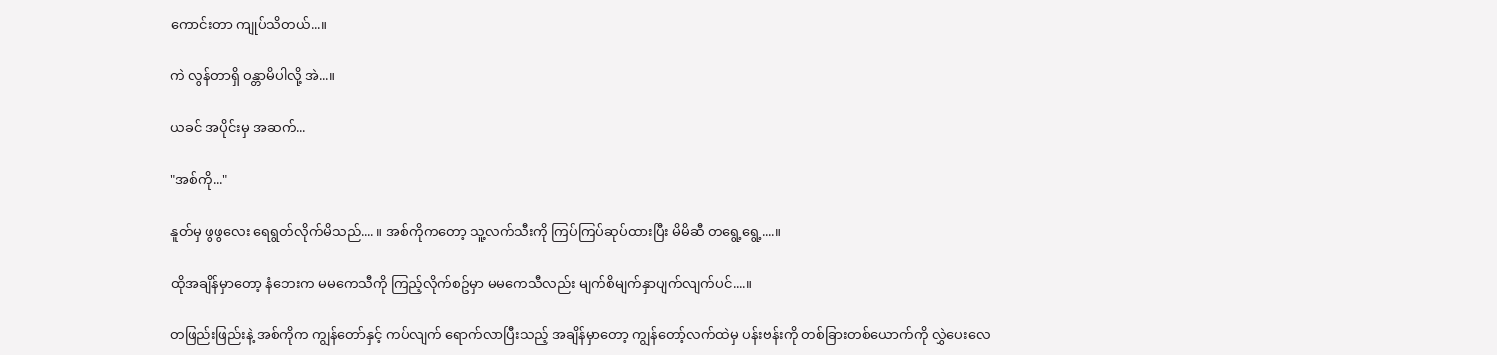ကောင်းတာ ကျုပ်သိတယ်...။

ကဲ လွန်တာရှိ ဝန္တာမိပါလို့ အဲ...။

ယခင် အပိုင်းမှ အဆက်...

"အစ်ကို..."

နူတ်မှ ဖွဖွလေး ရေရွတ်လိုက်မိသည်.... ။ အစ်ကိုကတော့ သူ့လက်သီးကို ကြပ်ကြပ်ဆုပ်ထားပြီး မိမိဆီ တရွေ့ရွေ့....။

ထိုအချိန်မှာတော့ နံဘေးက မမကေသီကို ကြည့်လိုက်စဥ်မှာ မမကေသီလည်း မျက်စိမျက်နှာပျက်လျက်ပင်....။

တဖြည်းဖြည်းနဲ့ အစ်ကိုက ကျွန်တော်နှင့် ကပ်လျက် ရောက်လာပြီးသည့် အချိန်မှာတော့ ကျွန်တော့်လက်ထဲမှ ပန်းဗန်းကို တစ်ခြားတစ်ယောက်ကို လွှဲပေးလေ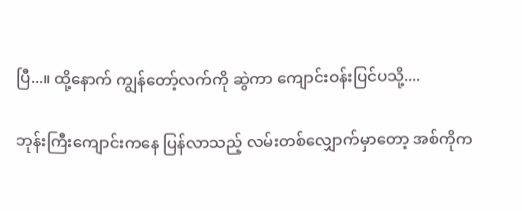ပြီ...။ ထို့နောက် ကျွန်တော့်လက်ကို ဆွဲကာ ကျောင်းဝန်းပြင်ပသို့....

ဘုန်းကြီးကျောင်းကနေ ပြန်လာသည့် လမ်းတစ်လျှောက်မှာတော့ အစ်ကိုက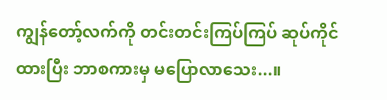ကျွန်တော့်လက်ကို တင်းတင်းကြပ်ကြပ် ဆုပ်ကိုင်ထားပြီး ဘာစကားမှ မပြောလာသေး...။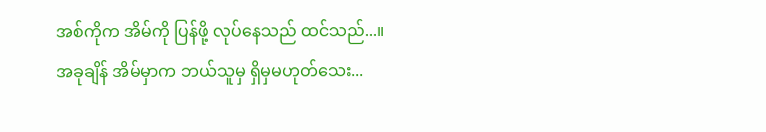အစ်ကိုက အိမ်ကို ပြန်ဖို့ လုပ်နေသည် ထင်သည်...။ အခုချိန် အိမ်မှာက ဘယ်သူမှ ရှိမှမဟုတ်သေး...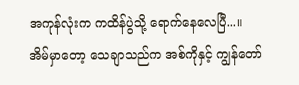အကုန်လုံးက ကထိန်ပွဲသို့ ရောက်နေလေပြီ...။ အိမ်မှာတော့ သေချာသည်က အစ်ကိုနှင့် ကျွန်တော်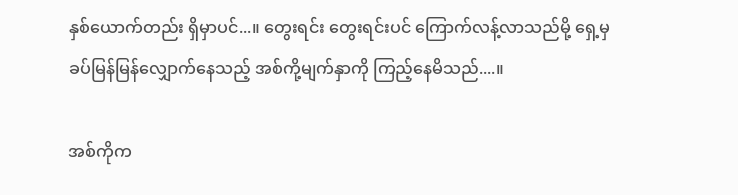နှစ်ယောက်တည်း ရှိမှာပင်...။ တွေးရင်း တွေးရင်းပင် ကြောက်လန့်လာသည်မို့ ရှေ့မှ ခပ်မြန်မြန်လျှောက်နေသည့် အစ်ကို့မျက်နှာကို ကြည့်နေမိသည်....။

အစ်ကိုက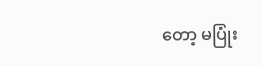တော့ မပြုံး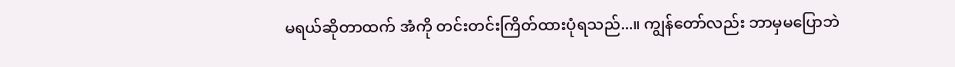မရယ်ဆိုတာထက် အံကို တင်းတင်းကြိတ်ထားပုံရသည်...။ ကျွန်တော်လည်း ဘာမှမပြောဘဲ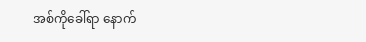အစ်ကိုခေါ်ရာ နောက်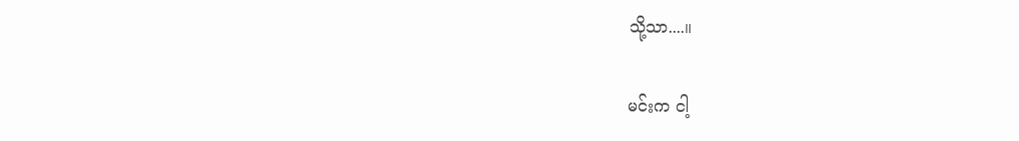သို့သာ....။

မင်းက ငါ့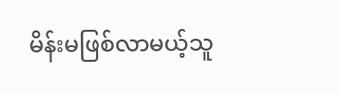မိန်းမဖြစ်လာမယ့်သူ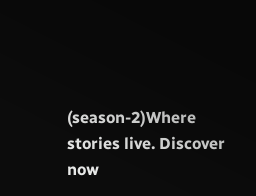(season-2)Where stories live. Discover now